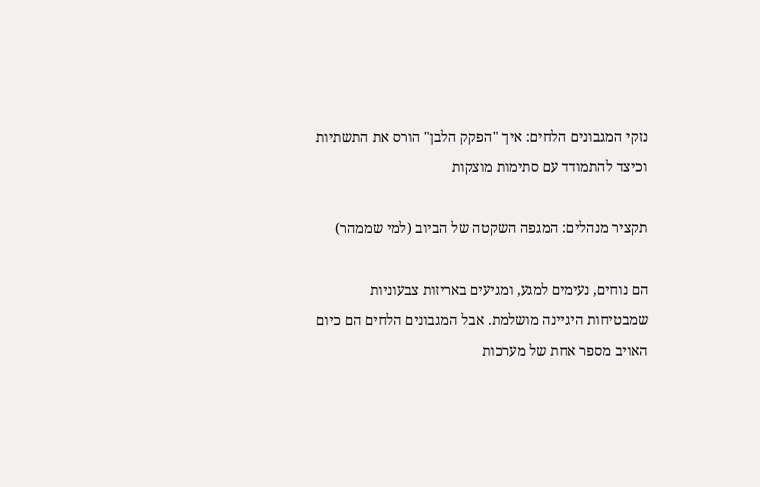נזקי המגבונים הלחים: איך "הפקק הלבן" הורס את התשתיות וכיצד להתמודד עם סתימות מוצקות

תקציר מנהלים: המגפה השקטה של הביוב (למי שממהר)

הם נוחים, נעימים למגע, ומגיעים באריזות צבעוניות שמבטיחות היגיינה מושלמת. אבל המגבונים הלחים הם כיום האויב מספר אחת של מערכות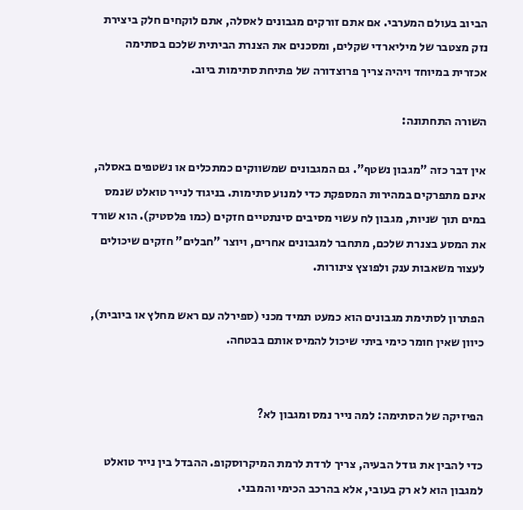הביוב בעולם המערבי. אם אתם זורקים מגבונים לאסלה, אתם לוקחים חלק ביצירת נזק מצטבר של מיליארדי שקלים, ומסכנים את הצנרת הביתית שלכם בסתימה אכזרית במיוחד ויהיה צריך פרוצדורה של פתיחת סתימות ביוב.

השורה התחתונה:

אין דבר כזה "מגבון נשטף". גם המגבונים שמשווקים כמתכלים או נשטפים באסלה, אינם מתפרקים במהירות המספקת כדי למנוע סתימות. בניגוד לנייר טואלט שנמס במים תוך שניות, מגבון לח עשוי מסיבים סינתטיים חזקים (כמו פלסטיק). הוא שורד את המסע בצנרת שלכם, מתחבר למגבונים אחרים, ויוצר "חבלים" חזקים שיכולים לעצור משאבות ענק ולפוצץ צינורות.

הפתרון לסתימת מגבונים הוא כמעט תמיד מכני (ספירלה עם ראש מחלץ או ביובית), כיוון שאין חומר כימי ביתי שיכול להמיס אותם בבטחה.


הפיזיקה של הסתימה: למה נייר נמס ומגבון לא?

כדי להבין את גודל הבעיה, צריך לרדת לרמת המיקרוסקופ. ההבדל בין נייר טואלט למגבון הוא לא רק בעובי, אלא בהרכב הכימי והמבני.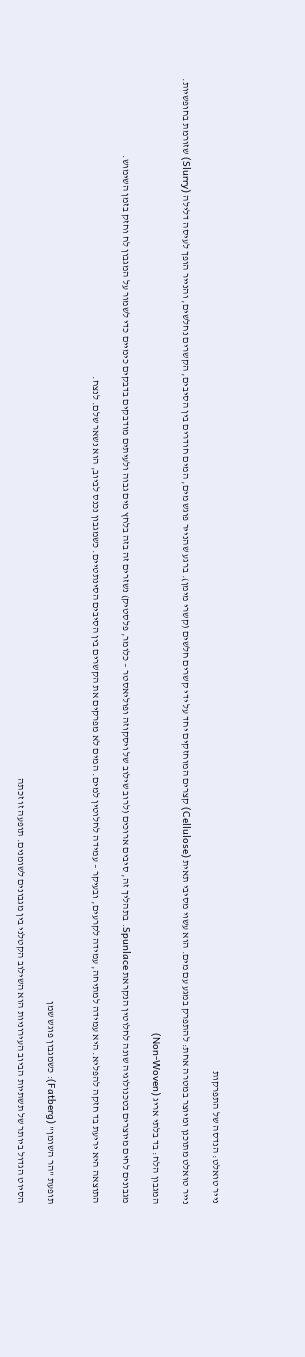נייר טואלט: הנדסה של התפרקות

נייר טואלט מתוכנן ומיוצר במטרה אחת: להתפרק במגע עם מים. הוא עשוי מסיבי תאית (Cellulose) קצרים המוחזקים יחד על ידי קשרים חלשים (קשרי מימן). ברגע שהנייר פוגש מים, המים חודרים בין הסיבים, הקשרים נחלשים, והנייר הופך לעיסה דלילה (Slurry) שזורמת בחופשיות.

המגבון הלח: בד בלתי אריג (Non-Woven)

מגבונים לחים מיוצרים בטכנולוגיה שונה לחלוטין הנקראת Spunlace. בתהליך זה, סיבים ארוכים (לרוב שילוב של ויסקוזה ופוליאסטר – כלומר, פלסטיק) נשזרים זה בזה בלחץ מים גבוה ולעיתים מודבקים בדבקים כימיים כדי לשמור על המגבון לח וחזק בזמן השימוש.

התוצאה היא יריעת בד חזקה להפליא. היא עמידה למתיחה, עמידה לקרעים, ובעיקר – עמידה לחלוטין למים. המים לא מפרקים את הקשרים בין הסיבים הסינתטיים. כשמגבון נכנס לביוב, הוא נשאר שלם. לנצח.


תופעת "הר השומן" (Fatberg): כשמגבון פוגש שמן

הסיוט הגדול ביותר של תשתיות הביוב העירוניות הוא השילוב הקטלני בין מגבונים לשומנים. תופעה זו זכתה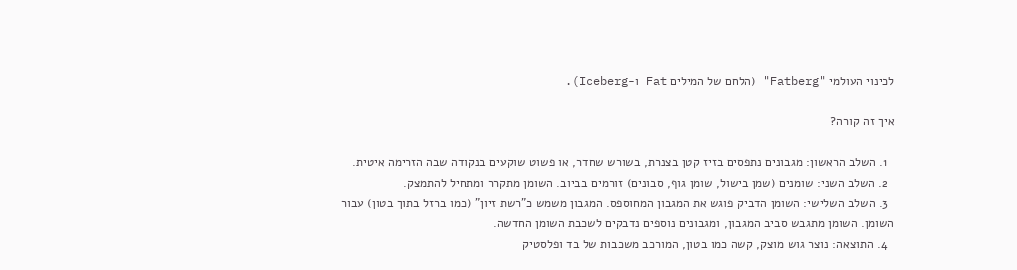לכינוי העולמי "Fatberg" (הלחם של המילים Fat ו-Iceberg).

איך זה קורה?

  1. השלב הראשון: מגבונים נתפסים בזיז קטן בצנרת, בשורש שחדר, או פשוט שוקעים בנקודה שבה הזרימה איטית.
  2. השלב השני: שומנים (שמן בישול, שומן גוף, סבונים) זורמים בביוב. השומן מתקרר ומתחיל להתמצק.
  3. השלב השלישי: השומן הדביק פוגש את המגבון המחוספס. המגבון משמש כ"רשת זיון" (כמו ברזל בתוך בטון) עבור השומן. השומן מתגבש סביב המגבון, ומגבונים נוספים נדבקים לשכבת השומן החדשה.
  4. התוצאה: נוצר גוש מוצק, קשה כמו בטון, המורכב משכבות של בד ופלסטיק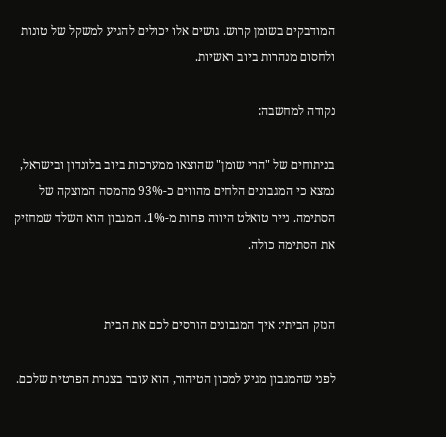המודבקים בשומן קרוש. גושים אלו יכולים להגיע למשקל של טונות ולחסום מנהרות ביוב ראשיות.

נקודה למחשבה:

בניתוחים של "הרי שומן" שהוצאו ממערכות ביוב בלונדון ובישראל, נמצא כי המגבונים הלחים מהווים כ-93% מהמסה המוצקה של הסתימה. נייר טואלט היווה פחות מ-1%. המגבון הוא השלד שמחזיק את הסתימה כולה.


הנזק הביתי: איך המגבונים הורסים לכם את הבית

לפני שהמגבון מגיע למכון הטיהור, הוא עובר בצנרת הפרטית שלכם.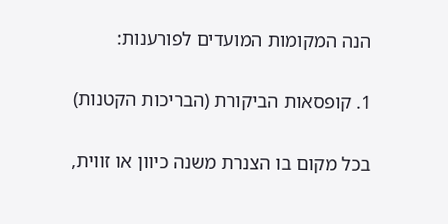הנה המקומות המועדים לפורענות:

1. קופסאות הביקורת (הבריכות הקטנות)

בכל מקום בו הצנרת משנה כיוון או זווית,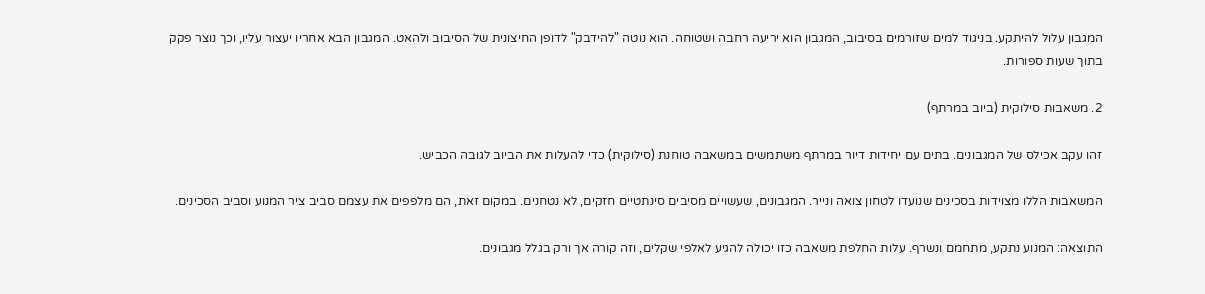המגבון עלול להיתקע. בניגוד למים שזורמים בסיבוב, המגבון הוא יריעה רחבה ושטוחה. הוא נוטה "להידבק" לדופן החיצונית של הסיבוב ולהאט. המגבון הבא אחריו יעצור עליו, וכך נוצר פקק בתוך שעות ספורות.

2. משאבות סילוקית (ביוב במרתף)

זהו עקב אכילס של המגבונים. בתים עם יחידות דיור במרתף משתמשים במשאבה טוחנת (סילוקית) כדי להעלות את הביוב לגובה הכביש.

המשאבות הללו מצוידות בסכינים שנועדו לטחון צואה ונייר. המגבונים, שעשויים מסיבים סינתטיים חזקים, לא נטחנים. במקום זאת, הם מלפפים את עצמם סביב ציר המנוע וסביב הסכינים.

התוצאה: המנוע נתקע, מתחמם ונשרף. עלות החלפת משאבה כזו יכולה להגיע לאלפי שקלים, וזה קורה אך ורק בגלל מגבונים.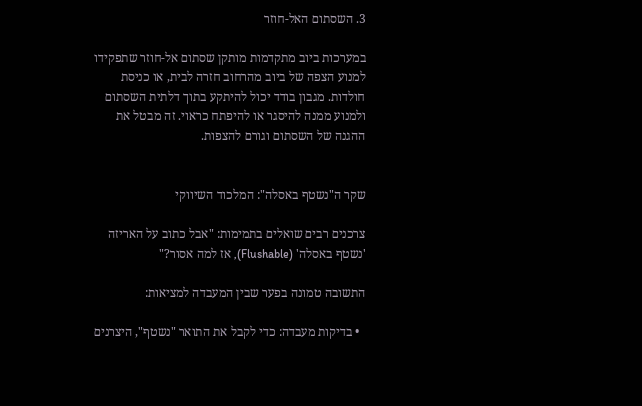3. השסתום האל-חוזר

במערכות ביוב מתקדמות מותקן שסתום אל-חוזר שתפקידו למנוע הצפה של ביוב מהרחוב חזרה לבית, או כניסת חולדות. מגבון בודד יכול להיתקע בתוך דלתית השסתום ולמנוע ממנה להיסגר או להיפתח כראוי. זה מבטל את ההגנה של השסתום וגורם להצפות.


שקר ה"נשטף באסלה": המלכוד השיווקי

צרכנים רבים שואלים בתמימות: "אבל כתוב על האריזה 'נשטף באסלה' (Flushable), אז למה אסור?"

התשובה טמונה בפער שבין המעבדה למציאות:

  • בדיקות מעבדה: כדי לקבל את התואר "נשטף", היצרנים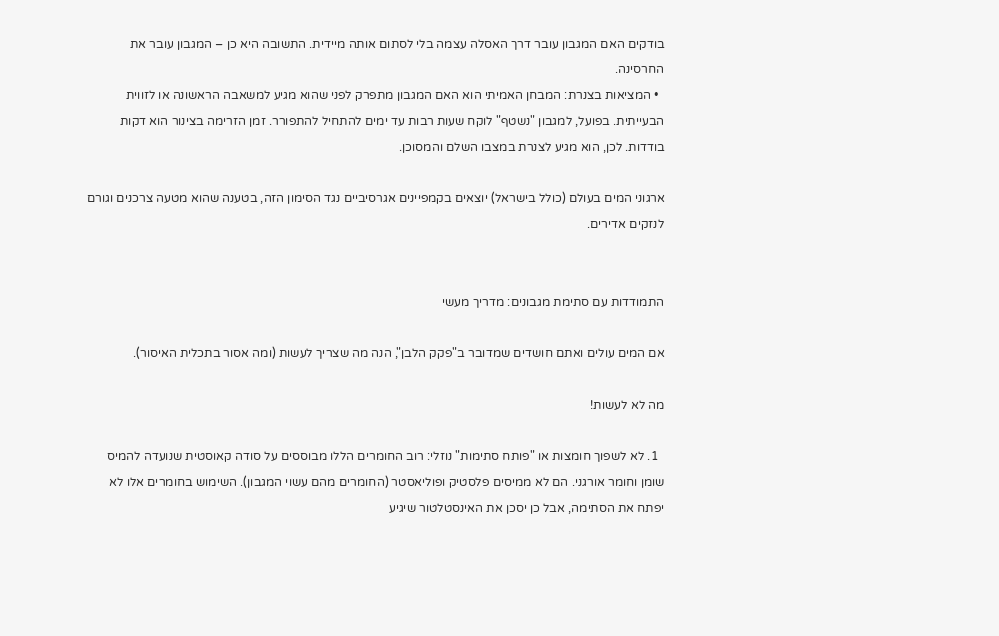בודקים האם המגבון עובר דרך האסלה עצמה בלי לסתום אותה מיידית. התשובה היא כן – המגבון עובר את החרסינה.
  • המציאות בצנרת: המבחן האמיתי הוא האם המגבון מתפרק לפני שהוא מגיע למשאבה הראשונה או לזווית הבעייתית. בפועל, למגבון "נשטף" לוקח שעות רבות עד ימים להתחיל להתפורר. זמן הזרימה בצינור הוא דקות בודדות. לכן, הוא מגיע לצנרת במצבו השלם והמסוכן.

ארגוני המים בעולם (כולל בישראל) יוצאים בקמפיינים אגרסיביים נגד הסימון הזה, בטענה שהוא מטעה צרכנים וגורם לנזקים אדירים.


התמודדות עם סתימת מגבונים: מדריך מעשי

אם המים עולים ואתם חושדים שמדובר ב"פקק הלבן", הנה מה שצריך לעשות (ומה אסור בתכלית האיסור).

מה לא לעשות!

  1. לא לשפוך חומצות או "פותח סתימות" נוזלי: רוב החומרים הללו מבוססים על סודה קאוסטית שנועדה להמיס שומן וחומר אורגני. הם לא ממיסים פלסטיק ופוליאסטר (החומרים מהם עשוי המגבון). השימוש בחומרים אלו לא יפתח את הסתימה, אבל כן יסכן את האינסטלטור שיגיע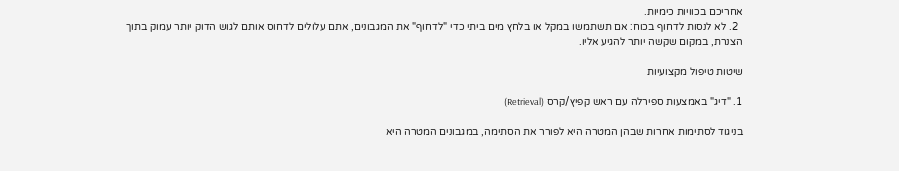אחריכם בכוויות כימיות.
  2. לא לנסות לדחוף בכוח: אם תשתמשו במקל או בלחץ מים ביתי כדי "לדחוף" את המגבונים, אתם עלולים לדחוס אותם לגוש הדוק יותר עמוק בתוך הצנרת, במקום שקשה יותר להגיע אליו.

שיטות טיפול מקצועיות

1. "דיג" באמצעות ספירלה עם ראש קפיץ/קרס (Retrieval)

בניגוד לסתימות אחרות שבהן המטרה היא לפורר את הסתימה, במגבונים המטרה היא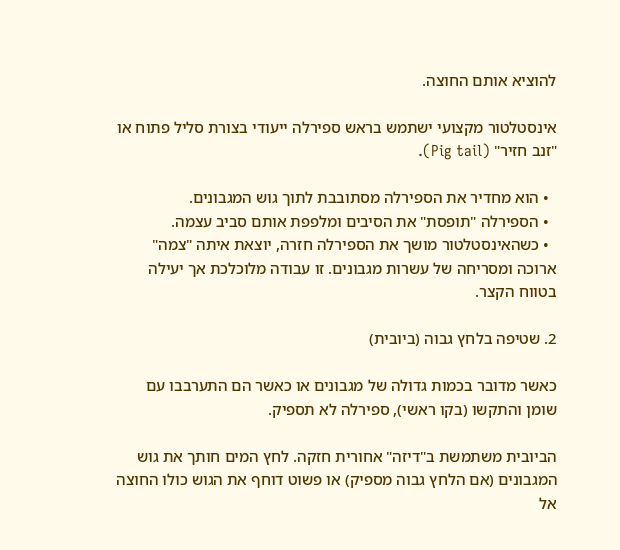להוציא אותם החוצה.

אינסטלטור מקצועי ישתמש בראש ספירלה ייעודי בצורת סליל פתוח או "זנב חזיר" (Pig tail).

  • הוא מחדיר את הספירלה מסתובבת לתוך גוש המגבונים.
  • הספירלה "תופסת" את הסיבים ומלפפת אותם סביב עצמה.
  • כשהאינסטלטור מושך את הספירלה חזרה, יוצאת איתה "צמה" ארוכה ומסריחה של עשרות מגבונים. זו עבודה מלוכלכת אך יעילה בטווח הקצר.

2. שטיפה בלחץ גבוה (ביובית)

כאשר מדובר בכמות גדולה של מגבונים או כאשר הם התערבבו עם שומן והתקשו (בקו ראשי), ספירלה לא תספיק.

הביובית משתמשת ב"דיזה" אחורית חזקה. לחץ המים חותך את גוש המגבונים (אם הלחץ גבוה מספיק) או פשוט דוחף את הגוש כולו החוצה אל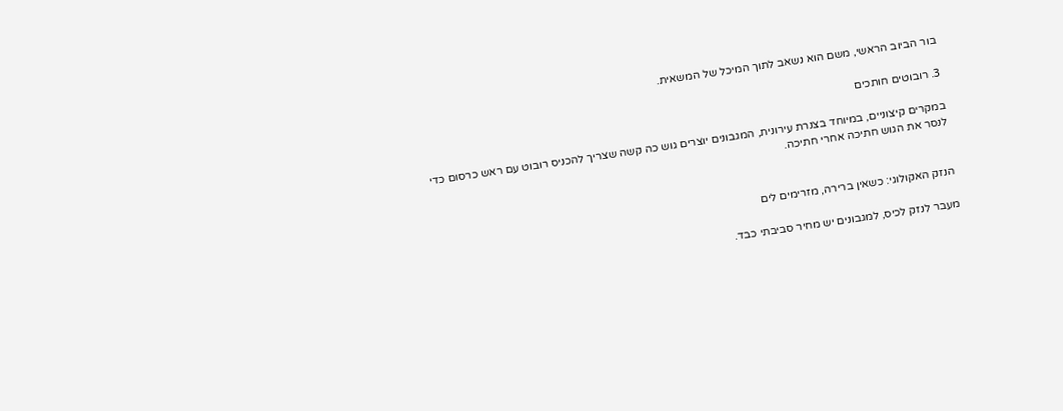בור הביוב הראשי, משם הוא נשאב לתוך המיכל של המשאית.

3. רובוטים חותכים

במקרים קיצוניים, במיוחד בצנרת עירונית, המגבונים יוצרים גוש כה קשה שצריך להכניס רובוט עם ראש כרסום כדי לנסר את הגוש חתיכה אחרי חתיכה.


הנזק האקולוגי: כשאין ברירה, מזרימים לים

מעבר לנזק לכיס, למגבונים יש מחיר סביבתי כבד.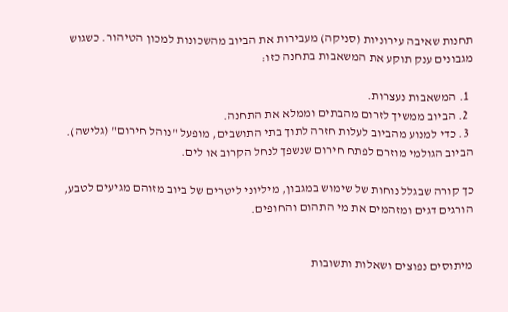תחנות שאיבה עירוניות (סניקה) מעבירות את הביוב מהשכונות למכון הטיהור. כשגוש מגבונים ענק תוקע את המשאבות בתחנה כזו:

  1. המשאבות נעצרות.
  2. הביוב ממשיך לזרום מהבתים וממלא את התחנה.
  3. כדי למנוע מהביוב לעלות חזרה לתוך בתי התושבים, מופעל "נוהל חירום" (גלישה). הביוב הגולמי מוזרם לפתח חירום שנשפך לנחל הקרוב או לים.

כך קורה שבגלל נוחות של שימוש במגבון, מיליוני ליטרים של ביוב מזוהם מגיעים לטבע, הורגים דגים ומזהמים את מי התהום והחופים.


מיתוסים נפוצים ושאלות ותשובות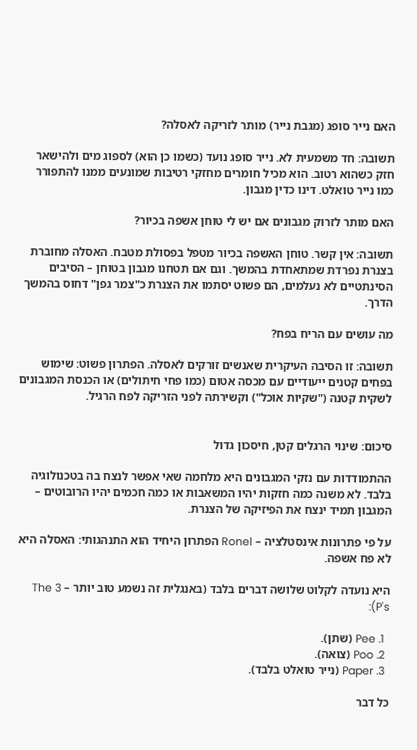האם נייר סופג (מגבת נייר) מותר לזריקה לאסלה?

תשובה: חד משמעית לא. נייר סופג נועד (כשמו כן הוא) לספוג מים ולהישאר חזק כשהוא רטוב. הוא מכיל חומרים מחזקי רטיבות שמונעים ממנו להתפורר כמו נייר טואלט. דינו כדין מגבון.

האם מותר לזרוק מגבונים אם יש לי טוחן אשפה בכיור?

תשובה: אין קשר. טוחן האשפה בכיור מטפל בפסולת מטבח. האסלה מחוברת בצנרת נפרדת שמתאחדת בהמשך. וגם אם תטחנו מגבון בטוחן – הסיבים הסינתטיים לא נעלמים, הם פשוט יסתמו את הצנרת כ"צמר גפן" דחוס בהמשך הדרך.

מה עושים עם הריח בפח?

תשובה: זו הסיבה העיקרית שאנשים זורקים לאסלה. הפתרון פשוט: שימוש בפחים קטנים ייעודיים עם מכסה אטום (כמו פחי חיתולים) או הכנסת המגבונים לשקית קטנה ("שקיות אוכל") וקשירתה לפני הזריקה לפח הרגיל.


סיכום: שינוי הרגלים קטן, חיסכון גדול

ההתמודדות עם נזקי המגבונים היא מלחמה שאי אפשר לנצח בה בטכנולוגיה בלבד. לא משנה כמה חזקות יהיו המשאבות או כמה חכמים יהיו הרובוטים – המגבון תמיד ינצח את הפיזיקה של הצנרת.

על פי פתרונות אינסטלציה – Ronel הפתרון היחיד הוא התנהגותי: האסלה היא לא פח אשפה.

היא נועדה לקלוט שלושה דברים בלבד (באנגלית זה נשמע טוב יותר – The 3 P's):

  1. Pee (שתן).
  2. Poo (צואה).
  3. Paper (נייר טואלט בלבד).

כל דבר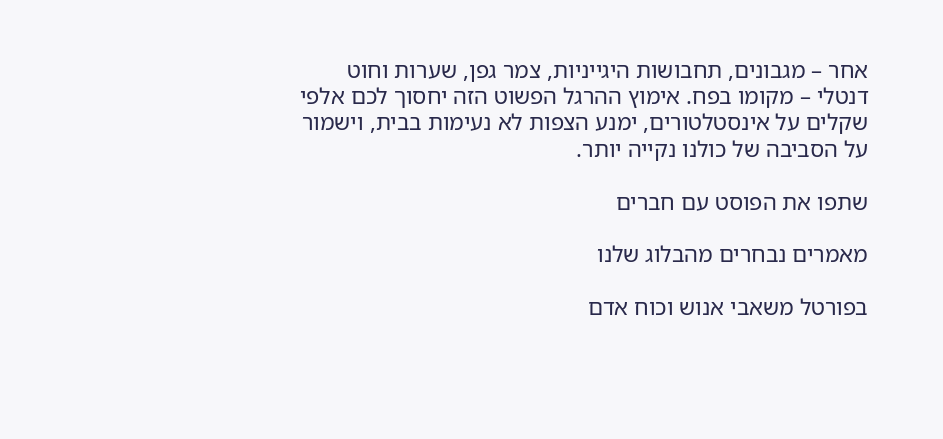אחר – מגבונים, תחבושות היגייניות, צמר גפן, שערות וחוט דנטלי – מקומו בפח. אימוץ ההרגל הפשוט הזה יחסוך לכם אלפי שקלים על אינסטלטורים, ימנע הצפות לא נעימות בבית, וישמור על הסביבה של כולנו נקייה יותר.

שתפו את הפוסט עם חברים

מאמרים נבחרים מהבלוג שלנו

בפורטל משאבי אנוש וכוח אדם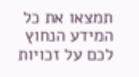תמצאו את כל המידע הנחוץ לכם על זכויות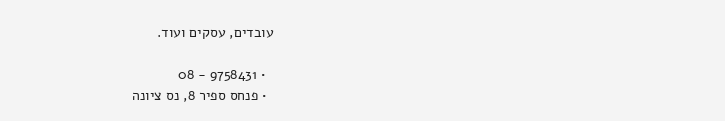עובדים, עסקים ועוד.

  • 9758431 - 08
  • פנחס ספיר 8, נס ציונה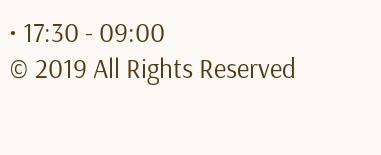• 17:30 - 09:00
© 2019 All Rights Reserved